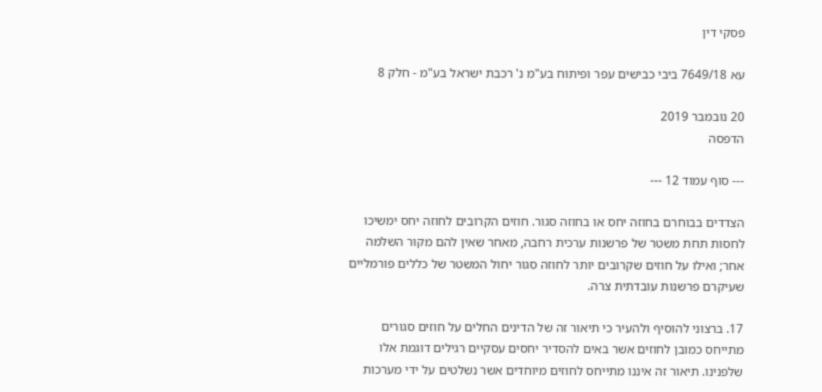פסקי דין

עא 7649/18 ביבי כבישים עפר ופיתוח בע"מ נ' רכבת ישראל בע"מ - חלק 8

20 נובמבר 2019
הדפסה

--- סוף עמוד 12 ---

הצדדים בבוחרם בחוזה יחס או בחוזה סגור. חוזים הקרובים לחוזה יחס ימשיכו לחסות תחת משטר של פרשנות ערכית רחבה, מאחר שאין להם מקור השלמה אחר; ואילו על חוזים שקרובים יותר לחוזה סגור יחול המשטר של כללים פורמליים שעיקרם פרשנות עובדתית צרה.

17. ברצוני להוסיף ולהעיר כי תיאור זה של הדינים החלים על חוזים סגורים מתייחס כמובן לחוזים אשר באים להסדיר יחסים עסקיים רגילים דוגמת אלו שלפנינו. תיאור זה איננו מתייחס לחוזים מיוחדים אשר נשלטים על ידי מערכות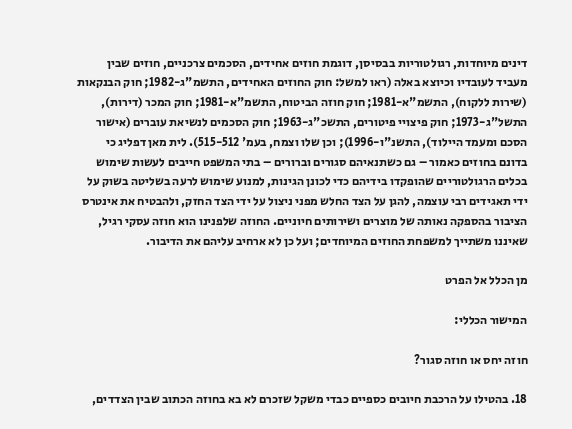דינים מיוחדות, רגולטוריות בבסיסן, דוגמת חוזים אחידים, הסכמים צרכניים, חוזים שבין מעביד לעובדיו וכיוצא באלה (ראו למשל: חוק החוזים האחידים, התשמ"ג-1982; חוק הבנקאות (שירות ללקוח), התשמ"א-1981; חוק חוזה הביטוח, התשמ"א-1981; חוק המכר (דירות), התשל"ג-1973; חוק פיצויי פיטורים, התשכ"ג-1963; חוק הסכמים לנשיאת עוברים (אישור הסכם ומעמד היילוד), התשנ"ו-1996); וכן שלו וצמח, בעמ' 515-512). לית מאן דפליג כי בדונם בחוזים כאמור – גם כשתנאיהם סגורים וברורים – בתי המשפט חייבים לעשות שימוש בכלים הרגולטוריים שהופקדו בידיהם כדי לכונן הגינות, למנוע שימוש לרעה בשליטה בשוק על ידי תאגידים רבי עוצמה, להגן על הצד החלש מפני ניצול על ידי הצד החזק, ולהבטיח את אינטרס הציבור בהספקה נאותה של מוצרים ושירותים חיוניים. החוזה שלפנינו הוא חוזה עסקי רגיל, שאיננו משתייך למשפחת החוזים המיוחדים; ועל כן לא ארחיב עליהם את הדיבור.

מן הכלל אל הפרט

המישור הכללי:

חוזה יחס או חוזה סגור?

18. בהטילו על הרכבת חיובים כספיים כבדי משקל שזכרם לא בא בחוזה הכתוב שבין הצדדים,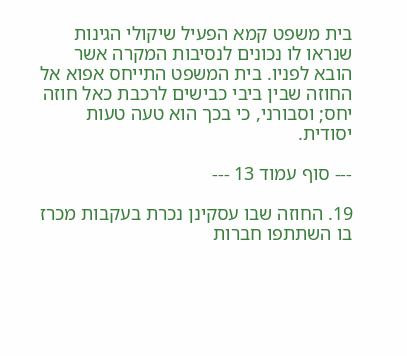בית משפט קמא הפעיל שיקולי הגינות שנראו לו נכונים לנסיבות המקרה אשר הובא לפניו. בית המשפט התייחס אפוא אל החוזה שבין ביבי כבישים לרכבת כאל חוזה יחס; וסבורני, כי בכך הוא טעה טעות יסודית.

--- סוף עמוד 13 ---

19. החוזה שבו עסקינן נכרת בעקבות מכרז בו השתתפו חברות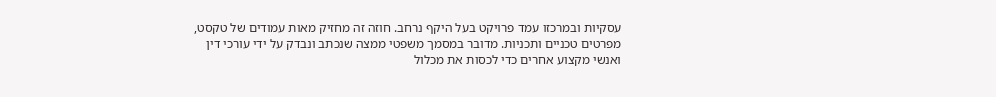עסקיות ובמרכזו עמד פרויקט בעל היקף נרחב. חוזה זה מחזיק מאות עמודים של טקסט, מפרטים טכניים ותכניות. מדובר במסמך משפטי ממצה שנכתב ונבדק על ידי עורכי דין ואנשי מקצוע אחרים כדי לכסות את מכלול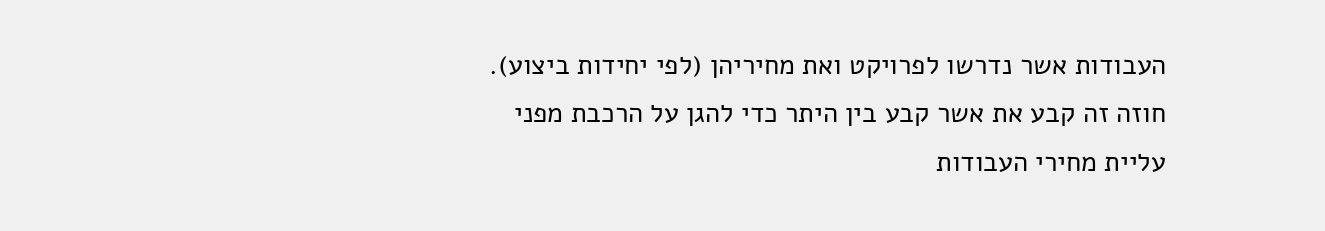העבודות אשר נדרשו לפרויקט ואת מחיריהן (לפי יחידות ביצוע). חוזה זה קבע את אשר קבע בין היתר כדי להגן על הרכבת מפני עליית מחירי העבודות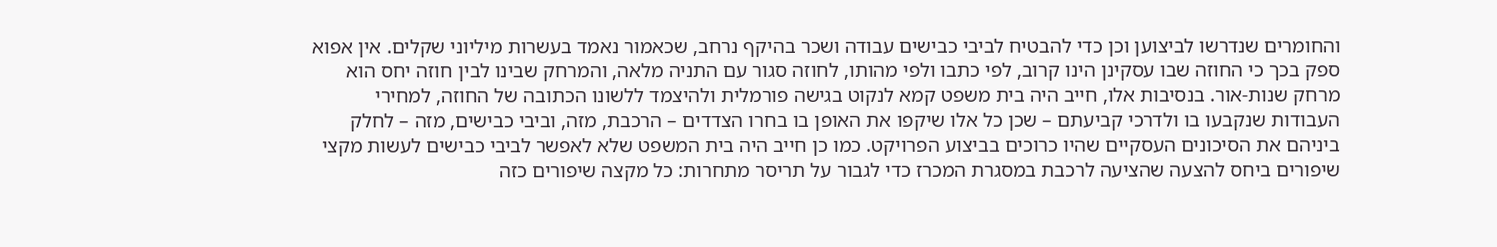והחומרים שנדרשו לביצוען וכן כדי להבטיח לביבי כבישים עבודה ושכר בהיקף נרחב, שכאמור נאמד בעשרות מיליוני שקלים. אין אפוא ספק בכך כי החוזה שבו עסקינן הינו קרוב, לפי כתבו ולפי מהותו, לחוזה סגור עם התניה מלאה, והמרחק שבינו לבין חוזה יחס הוא מרחק שנות-אור. בנסיבות אלו, חייב היה בית משפט קמא לנקוט בגישה פורמלית ולהיצמד ללשונו הכתובה של החוזה, למחירי העבודות שנקבעו בו ולדרכי קביעתם – שכן כל אלו שיקפו את האופן בו בחרו הצדדים – הרכבת, מזה, וביבי כבישים, מזה – לחלק ביניהם את הסיכונים העסקיים שהיו כרוכים בביצוע הפרויקט. כמו כן חייב היה בית המשפט שלא לאפשר לביבי כבישים לעשות מקצי שיפורים ביחס להצעה שהציעה לרכבת במסגרת המכרז כדי לגבור על תריסר מתחרות: כל מקצה שיפורים כזה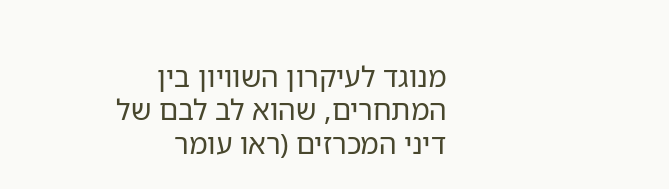מנוגד לעיקרון השוויון בין המתחרים, שהוא לב לבם של דיני המכרזים (ראו עומר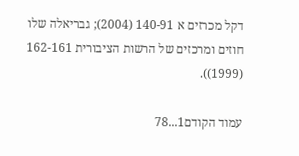דקל מכרזים א 140-91 (2004); גבריאלה שלו חוזים ומרכזים של הרשות הציבורית 162-161 (1999)).

עמוד הקודם1...78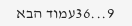9...36עמוד הבא